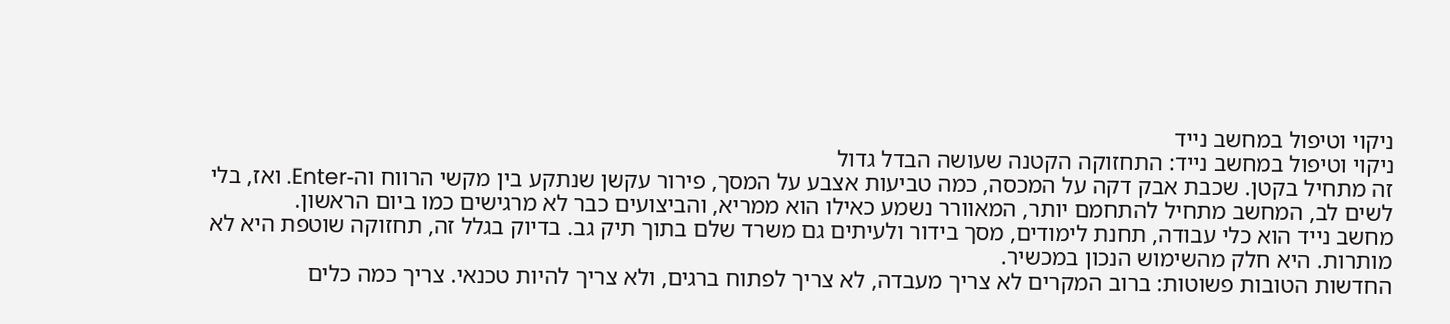ניקוי וטיפול במחשב נייד
ניקוי וטיפול במחשב נייד: התחזוקה הקטנה שעושה הבדל גדול
זה מתחיל בקטן. שכבת אבק דקה על המכסה, כמה טביעות אצבע על המסך, פירור עקשן שנתקע בין מקשי הרווח וה-Enter. ואז, בלי לשים לב, המחשב מתחיל להתחמם יותר, המאוורר נשמע כאילו הוא ממריא, והביצועים כבר לא מרגישים כמו ביום הראשון.
מחשב נייד הוא כלי עבודה, תחנת לימודים, מסך בידור ולעיתים גם משרד שלם בתוך תיק גב. בדיוק בגלל זה, תחזוקה שוטפת היא לא מותרות. היא חלק מהשימוש הנכון במכשיר.
החדשות הטובות פשוטות: ברוב המקרים לא צריך מעבדה, לא צריך לפתוח ברגים, ולא צריך להיות טכנאי. צריך כמה כלים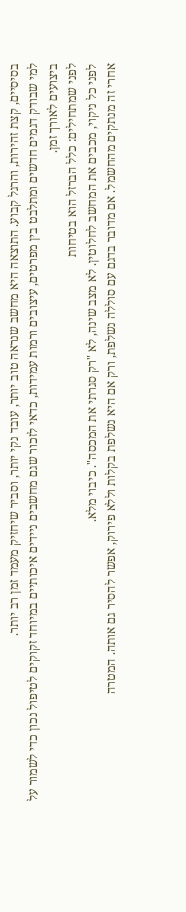בסיסיים, קצת זהירות, והרגל קבוע. התוצאה היא מחשב שנראה טוב יותר, עובד נקי יותר, וסביר שיחזיק מעמד זמן רב יותר.
למי שבודק דגמים חדשים ומתלבט בין מפרטים, עיצובים ורמות עמידות, כדאי לזכור שגם מחשבים ניידים איכותיים במיוחד זקוקים לטיפול נכון כדי לשמור על ביצועים לאורך זמן.
לפני שמתחילים: כלל הברזל הוא בטיחות
לפני כל ניקוי, מכבים את המחשב לחלוטין. לא מצב שינה, לא "רק סגרתי את המכסה". כיבוי מלא.
אחרי זה מנתקים מהחשמל. אם מדובר בדגם עם סוללה נשלפת, ורק אם היא נשלפת בקלות וללא פירוק, אפשר להסיר גם אותה. המטרה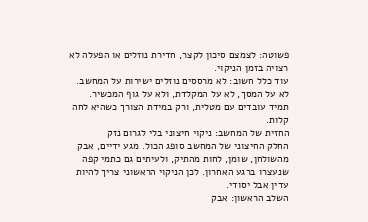פשוטה: לצמצם סיכון לקצר, חדירת נוזלים או הפעלה לא רצויה בזמן הניקוי.
עוד כלל חשוב: לא מרססים נוזלים ישירות על המחשב. לא על המסך, לא על המקלדת, ולא על גוף המכשיר. תמיד עובדים עם מטלית, ורק במידת הצורך כשהיא לחה קלות.
החזית של המחשב: ניקוי חיצוני בלי לגרום נזק
החלק החיצוני של המחשב סופג הכול. מגע ידיים, אבק מהשולחן, שומן, לחות מהתיק, ולעיתים גם כתמי קפה שנעצרו ברגע האחרון. לכן הניקוי הראשוני צריך להיות עדין אבל יסודי.
השלב הראשון: אבק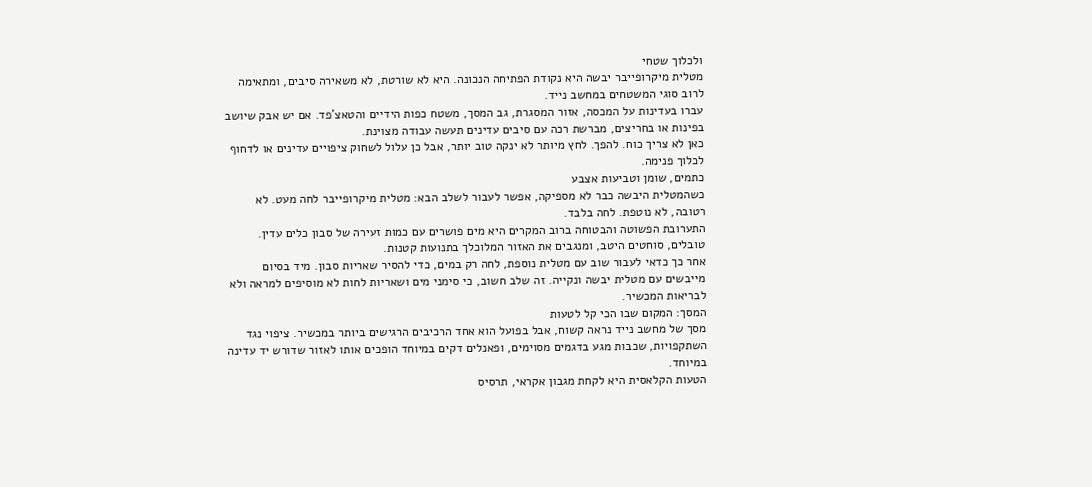ולכלוך שטחי
מטלית מיקרופייבר יבשה היא נקודת הפתיחה הנכונה. היא לא שורטת, לא משאירה סיבים, ומתאימה לרוב סוגי המשטחים במחשב נייד.
עברו בעדינות על המכסה, אזור המסגרת, גב המסך, משטח כפות הידיים והטאצ'פד. אם יש אבק שיושב בפינות או בחריצים, מברשת רכה עם סיבים עדינים תעשה עבודה מצוינת.
כאן לא צריך כוח. להפך. לחץ מיותר לא ינקה טוב יותר, אבל כן עלול לשחוק ציפויים עדינים או לדחוף לכלוך פנימה.
כתמים, שומן וטביעות אצבע
כשהמטלית היבשה כבר לא מספיקה, אפשר לעבור לשלב הבא: מטלית מיקרופייבר לחה מעט. לא רטובה, לא נוטפת. לחה בלבד.
התערובת הפשוטה והבטוחה ברוב המקרים היא מים פושרים עם כמות זעירה של סבון כלים עדין. טובלים, סוחטים היטב, ומנגבים את האזור המלוכלך בתנועות קטנות.
אחר כך כדאי לעבור שוב עם מטלית נוספת, לחה רק במים, כדי להסיר שאריות סבון. מיד בסיום מייבשים עם מטלית יבשה ונקייה. זה שלב חשוב, כי סימני מים ושאריות לחות לא מוסיפים למראה ולא לבריאות המכשיר.
המסך: המקום שבו הכי קל לטעות
מסך של מחשב נייד נראה קשוח, אבל בפועל הוא אחד הרכיבים הרגישים ביותר במכשיר. ציפוי נגד השתקפויות, שכבות מגע בדגמים מסוימים, ופאנלים דקים במיוחד הופכים אותו לאזור שדורש יד עדינה במיוחד.
הטעות הקלאסית היא לקחת מגבון אקראי, תרסיס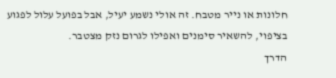חלונות או נייר מטבח. זה אולי נשמע יעיל, אבל בפועל עלול לפגוע בציפוי, להשאיר סימנים ואפילו לגרום נזק מצטבר.
הדרך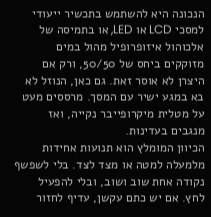הנכונה היא להשתמש בתכשיר ייעודי למסכי LCD או LED, או בתמיסה של אלכוהול איזופרופיל מהול במים מזוקקים ביחס של 50/50, ורק אם היצרן לא אוסר זאת. גם כאן, הנוזל לא בא במגע ישיר עם המסך. מרססים מעט על מטלית מיקרופייבר נקייה, ואז מנגבים בעדינות.
הכיוון המומלץ הוא תנועות אחידות מלמעלה למטה או מצד לצד. בלי לשפשף נקודה אחת שוב ושוב, ובלי להפעיל לחץ. אם יש כתם עקשן, עדיף לחזור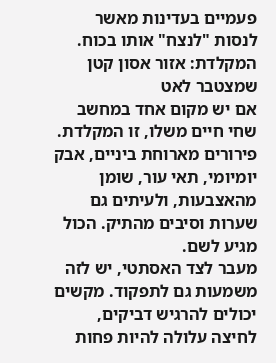פעמיים בעדינות מאשר לנסות "לנצח" אותו בכוח.
המקלדת: אזור אסון קטן שמצטבר לאט
אם יש מקום אחד במחשב שחי חיים משלו, זו המקלדת. פירורים מארוחת ביניים, אבק יומיומי, תאי עור, שומן מהאצבעות, ולעיתים גם שערות וסיבים מהתיק. הכול מגיע לשם.
מעבר לצד האסתטי, יש לזה משמעות גם לתפקוד. מקשים יכולים להרגיש דביקים, לחיצה עלולה להיות פחות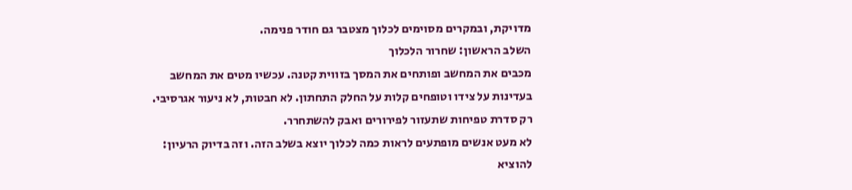מדויקת, ובמקרים מסוימים לכלוך מצטבר גם חודר פנימה.
השלב הראשון: שחרור הלכלוך
מכבים את המחשב ופותחים את המסך בזווית קטנה. עכשיו מטים את המחשב בעדינות על צידו וטופחים קלות על החלק התחתון. לא חבטות, לא ניעור אגרסיבי. רק סדרת טפיחות שתעזור לפירורים ואבק להשתחרר.
לא מעט אנשים מופתעים לראות כמה לכלוך יוצא בשלב הזה. וזה בדיוק הרעיון: להוציא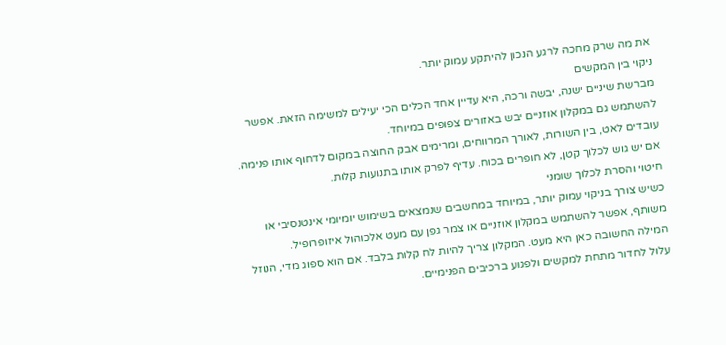את מה שרק מחכה לרגע הנכון להיתקע עמוק יותר.
ניקוי בין המקשים
מברשת שיניים ישנה, יבשה ורכה, היא עדיין אחד הכלים הכי יעילים למשימה הזאת. אפשר להשתמש גם במקלון אוזניים יבש באזורים צפופים במיוחד.
עובדים לאט, בין השורות, לאורך המרווחים, ומרימים אבק החוצה במקום לדחוף אותו פנימה. אם יש גוש לכלוך קטן, לא חופרים בכוח. עדיף לפרק אותו בתנועות קלות.
חיטוי והסרת לכלוך שומני
כשיש צורך בניקוי עמוק יותר, במיוחד במחשבים שנמצאים בשימוש יומיומי אינטנסיבי או משותף, אפשר להשתמש במקלון אוזניים או צמר גפן עם מעט אלכוהול איזופרופיל.
המילה החשובה כאן היא מעט. המקלון צריך להיות לח קלות בלבד. אם הוא ספוג מדי, הנוזל עלול לחדור מתחת למקשים ולפגוע ברכיבים הפנימיים.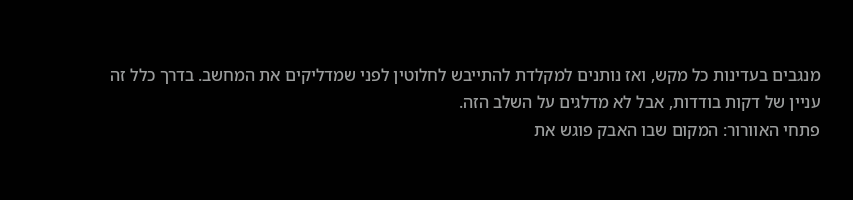מנגבים בעדינות כל מקש, ואז נותנים למקלדת להתייבש לחלוטין לפני שמדליקים את המחשב. בדרך כלל זה עניין של דקות בודדות, אבל לא מדלגים על השלב הזה.
פתחי האוורור: המקום שבו האבק פוגש את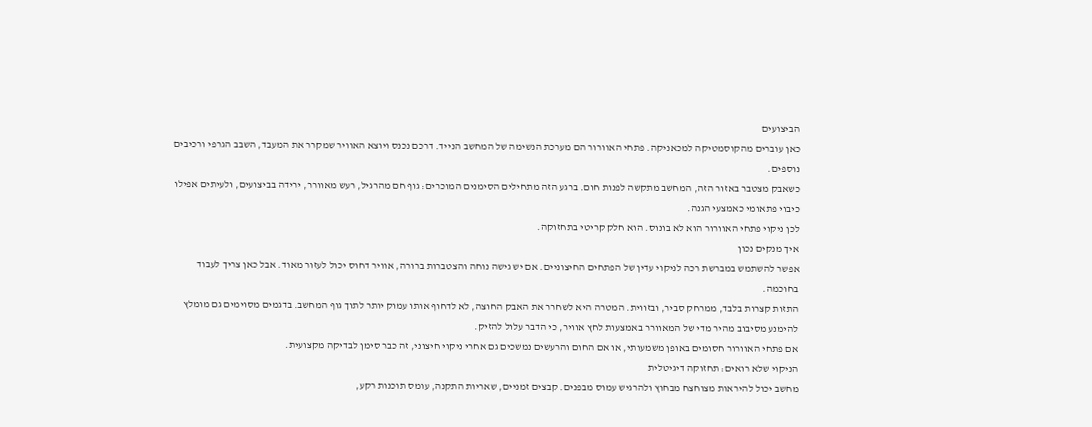הביצועים
כאן עוברים מהקוסמטיקה למכאניקה. פתחי האוורור הם מערכת הנשימה של המחשב הנייד. דרכם נכנס ויוצא האוויר שמקרר את המעבד, השבב הגרפי ורכיבים נוספים.
כשאבק מצטבר באזור הזה, המחשב מתקשה לפנות חום. ברגע הזה מתחילים הסימנים המוכרים: גוף חם מהרגיל, רעש מאוורר, ירידה בביצועים, ולעיתים אפילו כיבוי פתאומי כאמצעי הגנה.
לכן ניקוי פתחי האוורור הוא לא בונוס. הוא חלק קריטי בתחזוקה.
איך מנקים נכון
אפשר להשתמש במברשת רכה לניקוי עדין של הפתחים החיצוניים. אם יש גישה נוחה והצטברות ברורה, אוויר דחוס יכול לעזור מאוד. אבל כאן צריך לעבוד בחוכמה.
התזות קצרות בלבד, ממרחק סביר, ובזווית. המטרה היא לשחרר את האבק החוצה, לא לדחוף אותו עמוק יותר לתוך גוף המחשב. בדגמים מסוימים גם מומלץ להימנע מסיבוב מהיר מדי של המאוורר באמצעות לחץ אוויר, כי הדבר עלול להזיק.
אם פתחי האוורור חסומים באופן משמעותי, או אם החום והרעשים נמשכים גם אחרי ניקוי חיצוני, זה כבר סימן לבדיקה מקצועית.
הניקוי שלא רואים: תחזוקה דיגיטלית
מחשב יכול להיראות מצוחצח מבחוץ ולהרגיש עמוס מבפנים. קבצים זמניים, שאריות התקנה, עומס תוכנות רקע,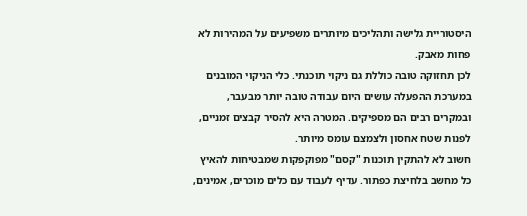היסטוריית גלישה ותהליכים מיותרים משפיעים על המהירות לא פחות מאבק.
לכן תחזוקה טובה כוללת גם ניקוי תוכנתי. כלי הניקוי המובנים במערכת ההפעלה עושים היום עבודה טובה יותר מבעבר, ובמקרים רבים הם מספיקים. המטרה היא להסיר קבצים זמניים, לפנות שטח אחסון ולצמצם עומס מיותר.
חשוב לא להתקין תוכנות "קסם" מפוקפקות שמבטיחות להאיץ כל מחשב בלחיצת כפתור. עדיף לעבוד עם כלים מוכרים, אמינים,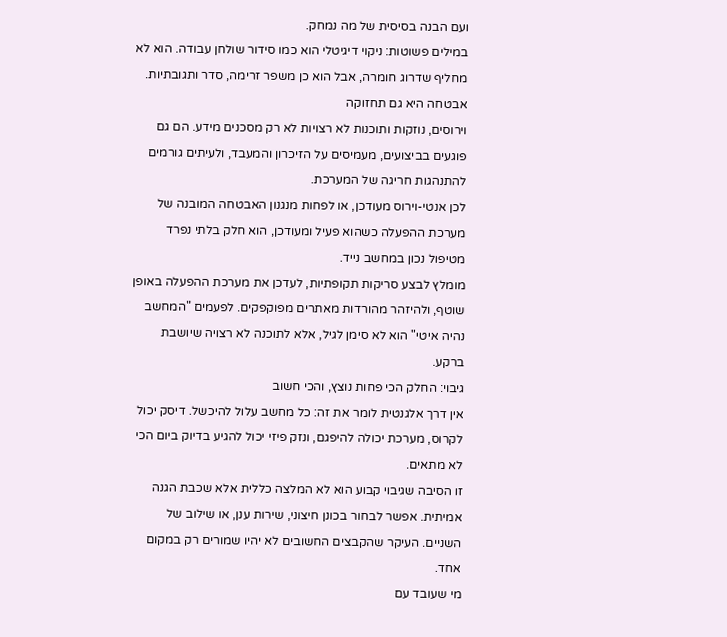ועם הבנה בסיסית של מה נמחק.
במילים פשוטות: ניקוי דיגיטלי הוא כמו סידור שולחן עבודה. הוא לא מחליף שדרוג חומרה, אבל הוא כן משפר זרימה, סדר ותגובתיות.
אבטחה היא גם תחזוקה
וירוסים, נוזקות ותוכנות לא רצויות לא רק מסכנים מידע. הם גם פוגעים בביצועים, מעמיסים על הזיכרון והמעבד, ולעיתים גורמים להתנהגות חריגה של המערכת.
לכן אנטי-וירוס מעודכן, או לפחות מנגנון האבטחה המובנה של מערכת ההפעלה כשהוא פעיל ומעודכן, הוא חלק בלתי נפרד מטיפול נכון במחשב נייד.
מומלץ לבצע סריקות תקופתיות, לעדכן את מערכת ההפעלה באופן שוטף, ולהיזהר מהורדות מאתרים מפוקפקים. לפעמים "המחשב נהיה איטי" הוא לא סימן לגיל, אלא לתוכנה לא רצויה שיושבת ברקע.
גיבוי: החלק הכי פחות נוצץ, והכי חשוב
אין דרך אלגנטית לומר את זה: כל מחשב עלול להיכשל. דיסק יכול לקרוס, מערכת יכולה להיפגם, ונזק פיזי יכול להגיע בדיוק ביום הכי לא מתאים.
זו הסיבה שגיבוי קבוע הוא לא המלצה כללית אלא שכבת הגנה אמיתית. אפשר לבחור בכונן חיצוני, שירות ענן, או שילוב של השניים. העיקר שהקבצים החשובים לא יהיו שמורים רק במקום אחד.
מי שעובד עם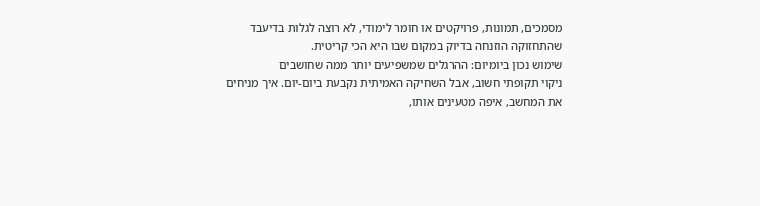מסמכים, תמונות, פרויקטים או חומר לימודי, לא רוצה לגלות בדיעבד שהתחזוקה הוזנחה בדיוק במקום שבו היא הכי קריטית.
שימוש נכון ביומיום: ההרגלים שמשפיעים יותר ממה שחושבים
ניקוי תקופתי חשוב, אבל השחיקה האמיתית נקבעת ביום-יום. איך מניחים את המחשב, איפה מטעינים אותו,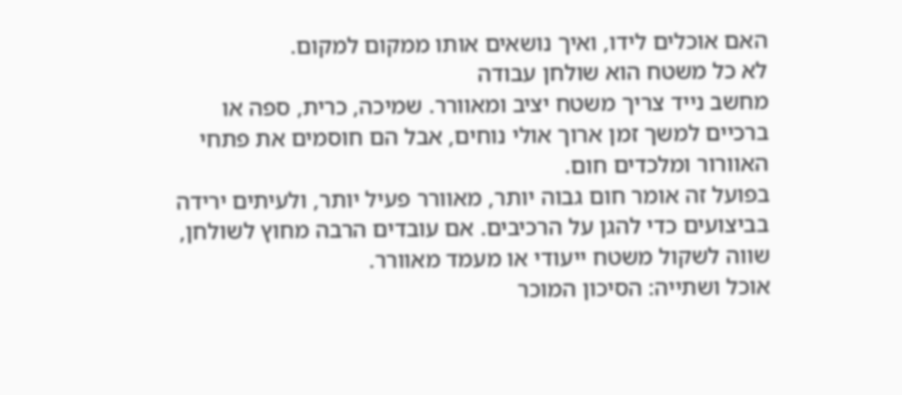האם אוכלים לידו, ואיך נושאים אותו ממקום למקום.
לא כל משטח הוא שולחן עבודה
מחשב נייד צריך משטח יציב ומאוורר. שמיכה, כרית, ספה או ברכיים למשך זמן ארוך אולי נוחים, אבל הם חוסמים את פתחי האוורור ומלכדים חום.
בפועל זה אומר חום גבוה יותר, מאוורר פעיל יותר, ולעיתים ירידה בביצועים כדי להגן על הרכיבים. אם עובדים הרבה מחוץ לשולחן, שווה לשקול משטח ייעודי או מעמד מאוורר.
אוכל ושתייה: הסיכון המוכר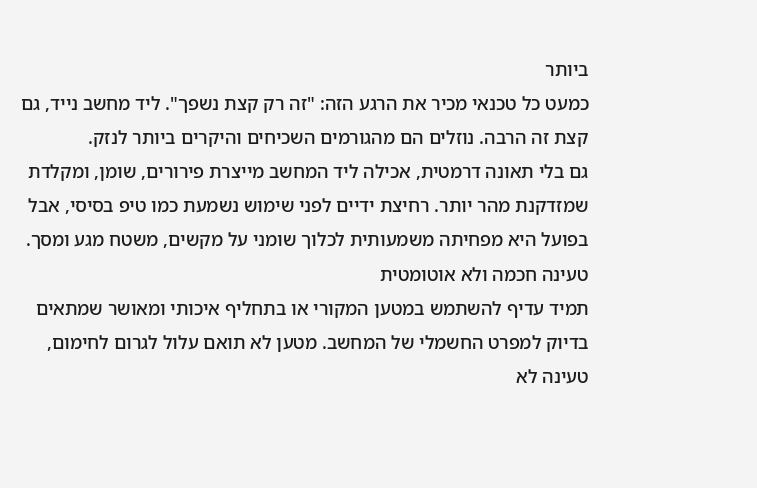ביותר
כמעט כל טכנאי מכיר את הרגע הזה: "זה רק קצת נשפך". ליד מחשב נייד, גם קצת זה הרבה. נוזלים הם מהגורמים השכיחים והיקרים ביותר לנזק.
גם בלי תאונה דרמטית, אכילה ליד המחשב מייצרת פירורים, שומן, ומקלדת שמזדקנת מהר יותר. רחיצת ידיים לפני שימוש נשמעת כמו טיפ בסיסי, אבל בפועל היא מפחיתה משמעותית לכלוך שומני על מקשים, משטח מגע ומסך.
טעינה חכמה ולא אוטומטית
תמיד עדיף להשתמש במטען המקורי או בתחליף איכותי ומאושר שמתאים בדיוק למפרט החשמלי של המחשב. מטען לא תואם עלול לגרום לחימום, טעינה לא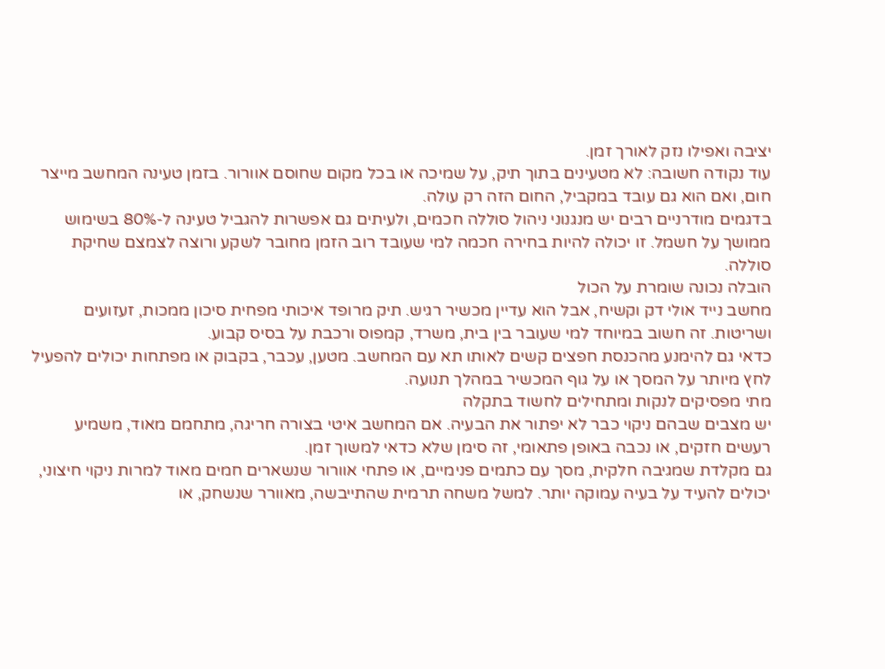יציבה ואפילו נזק לאורך זמן.
עוד נקודה חשובה: לא מטעינים בתוך תיק, על שמיכה או בכל מקום שחוסם אוורור. בזמן טעינה המחשב מייצר חום, ואם הוא גם עובד במקביל, החום הזה רק עולה.
בדגמים מודרניים רבים יש מנגנוני ניהול סוללה חכמים, ולעיתים גם אפשרות להגביל טעינה ל-80% בשימוש ממושך על חשמל. זו יכולה להיות בחירה חכמה למי שעובד רוב הזמן מחובר לשקע ורוצה לצמצם שחיקת סוללה.
הובלה נכונה שומרת על הכול
מחשב נייד אולי דק וקשיח, אבל הוא עדיין מכשיר רגיש. תיק מרופד איכותי מפחית סיכון ממכות, זעזועים ושריטות. זה חשוב במיוחד למי שעובר בין בית, משרד, קמפוס ורכבת על בסיס קבוע.
כדאי גם להימנע מהכנסת חפצים קשים לאותו תא עם המחשב. מטען, עכבר, בקבוק או מפתחות יכולים להפעיל לחץ מיותר על המסך או על גוף המכשיר במהלך תנועה.
מתי מפסיקים לנקות ומתחילים לחשוד בתקלה
יש מצבים שבהם ניקוי כבר לא יפתור את הבעיה. אם המחשב איטי בצורה חריגה, מתחמם מאוד, משמיע רעשים חזקים, או נכבה באופן פתאומי, זה סימן שלא כדאי למשוך זמן.
גם מקלדת שמגיבה חלקית, מסך עם כתמים פנימיים, או פתחי אוורור שנשארים חמים מאוד למרות ניקוי חיצוני, יכולים להעיד על בעיה עמוקה יותר. למשל משחה תרמית שהתייבשה, מאוורר שנשחק, או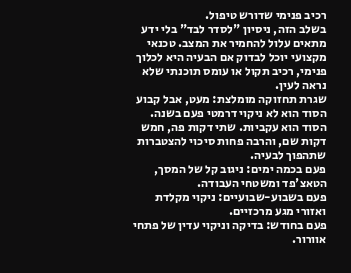רכיב פנימי שדורש טיפול.
בשלב הזה, ניסיון "לסדר לבד" בלי ידע מתאים עלול להחמיר את המצב. טכנאי מקצועי יוכל לבדוק אם הבעיה היא לכלוך פנימי, רכיב תקול או עומס תוכנתי שלא נראה לעין.
שגרת תחזוקה מומלצת: מעט, אבל קבוע
הסוד הוא לא ניקוי דרמטי פעם בשנה. הסוד הוא עקביות. שתי דקות פה, חמש דקות שם, והרבה פחות סיכוי להצטברות שתהפוך לבעיה.
פעם בכמה ימים: ניגוב קל של המסך, הטאצ'פד ומשטחי העבודה.
פעם בשבוע-שבועיים: ניקוי מקלדת ואזורי מגע מרכזיים.
פעם בחודש: בדיקה וניקוי עדין של פתחי אוורור.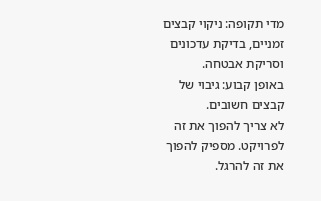מדי תקופה: ניקוי קבצים זמניים, בדיקת עדכונים וסריקת אבטחה.
באופן קבוע: גיבוי של קבצים חשובים.
לא צריך להפוך את זה לפרויקט. מספיק להפוך את זה להרגל.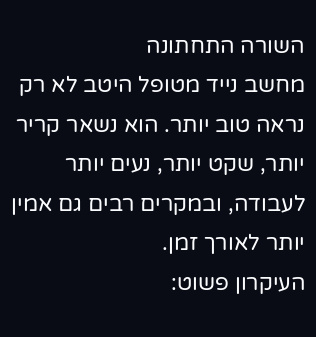השורה התחתונה
מחשב נייד מטופל היטב לא רק נראה טוב יותר. הוא נשאר קריר יותר, שקט יותר, נעים יותר לעבודה, ובמקרים רבים גם אמין יותר לאורך זמן.
העיקרון פשוט: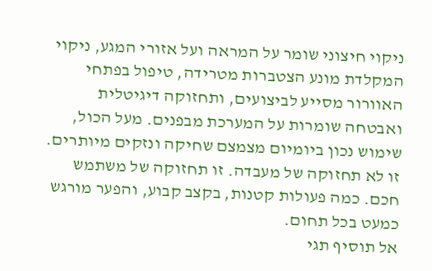ניקוי חיצוני שומר על המראה ועל אזורי המגע, ניקוי המקלדת מונע הצטברות מטרידה, טיפול בפתחי האוורור מסייע לביצועים, ותחזוקה דיגיטלית ואבטחה שומרות על המערכת מבפנים. מעל הכול, שימוש נכון ביומיום מצמצם שחיקה ונזקים מיותרים.
זו לא תחזוקה של מעבדה. זו תחזוקה של משתמש חכם. כמה פעולות קטנות, בקצב קבוע, והפער מורגש כמעט בכל תחום.
אל תוסיף תגי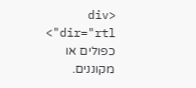<div dir="rtl"> כפולים או מקוננים.